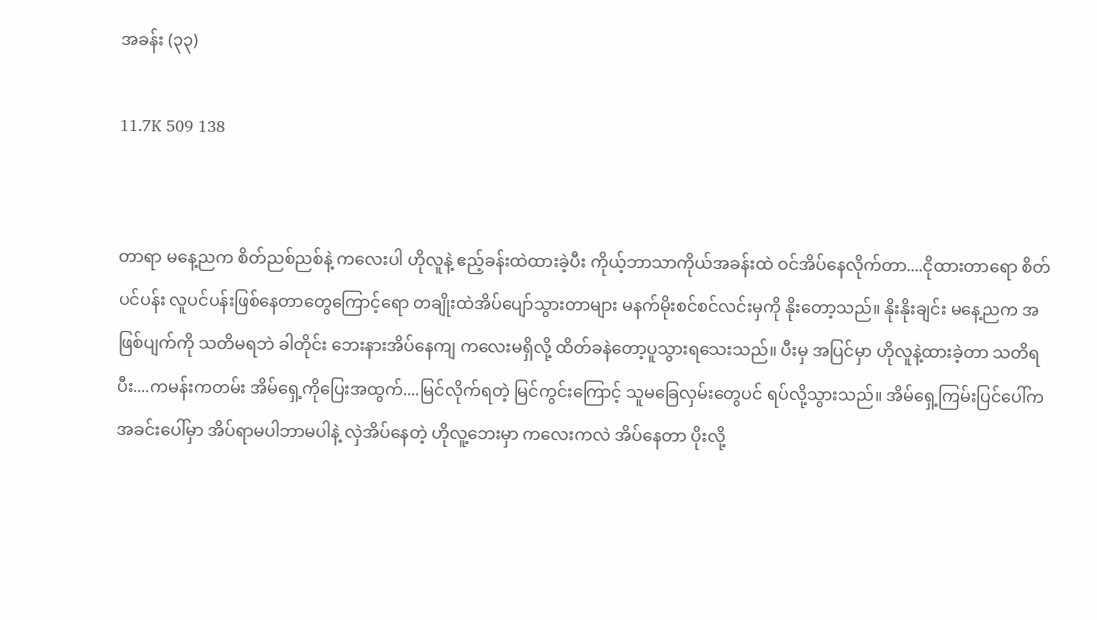အခန်း (၃၃)

11.7K 509 138


တာရာ မနေ့ညက စိတ်ညစ်ညစ်နဲ့ ကလေးပါ ဟိုလူနဲ့ ဧည့်ခန်းထဲထားခဲ့ပီး ကိုယ့်ဘာသာကိုယ်အခန်းထဲ ဝင်အိပ်နေလိုက်တာ....ငိုထားတာရော စိတ်ပင်ပန်း လူပင်ပန်းဖြစ်နေတာတွေကြောင့်ရော တချိုးထဲအိပ်ပျော်သွားတာများ မနက်မိုးစင်စင်လင်းမှကို နိုးတော့သည်။ နိုးနိုးချင်း မနေ့ညက အဖြစ်ပျက်ကို သတိမရဘဲ ခါတိုင်း ဘေးနားအိပ်နေကျ ကလေးမရှိလို့ ထိတ်ခနဲတော့ပူသွားရသေးသည်။ ပီးမှ အပြင်မှာ ဟိုလူနဲ့ထားခဲ့တာ သတိရပီး....ကမန်းကတမ်း အိမ်ရှေ့ကိုပြေးအထွက်....မြင်လိုက်ရတဲ့ မြင်ကွင်းကြောင့် သူမခြေလှမ်းတွေပင် ရပ်လို့သွားသည်။ အိမ်ရှေ့ကြမ်းပြင်ပေါ်ကအခင်းပေါ်မှာ အိပ်ရာမပါဘာမပါနဲ့ လှဲအိပ်နေတဲ့ ဟိုလူ့ဘေးမှာ ကလေးကလဲ အိပ်နေတာ ပိုးလို့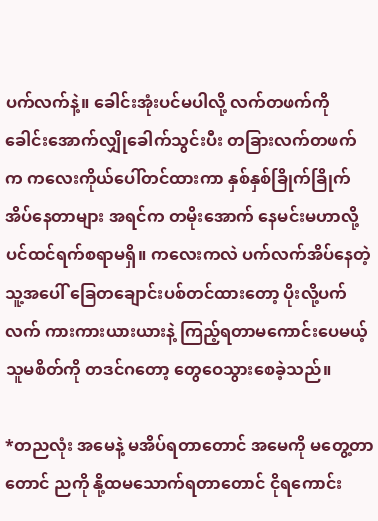ပက်လက်နဲ့။ ခေါင်းအုံးပင်မပါလို့ လက်တဖက်ကို ခေါင်းအောက်လျှိုခေါက်သွင်းပီး တခြားလက်တဖက်က ကလေးကိုယ်ပေါ်တင်ထားကာ နှစ်နှစ်ခြိုက်ခြိုက်အိပ်နေတာများ အရင်က တမိုးအောက် နေမင်းမဟာလို့ပင်ထင်ရက်စရာမရှိ။ ကလေးကလဲ ပက်လက်အိပ်နေတဲ့သူ့အပေါ် ခြေတချောင်းပစ်တင်ထားတော့ ပိုးလို့ပက်လက် ကားကားယားယားနဲ့ ကြည့်ရတာမကောင်းပေမယ့် သူမစိတ်ကို တဒင်ဂတော့ တွေဝေသွားစေခဲ့သည်။

*တညလုံး အမေနဲ့ မအိပ်ရတာတောင် အမေကို မတွေ့တာတောင် ညကို နို့ထမသောက်ရတာတောင် ငိုရကောင်း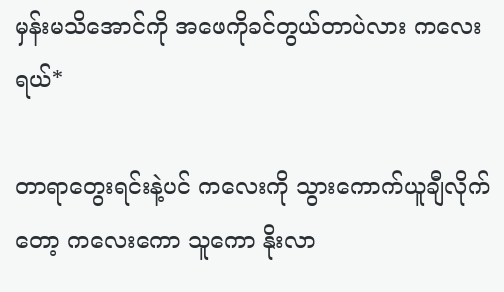မှန်းမသိအောင်ကို အဖေကိုခင်တွယ်တာပဲလား ကလေးရယ်*

တာရာတွေးရင်းနဲ့ပင် ကလေးကို သွားကောက်ယူချီလိုက်တော့ ကလေးကော သူကော နိုးလာ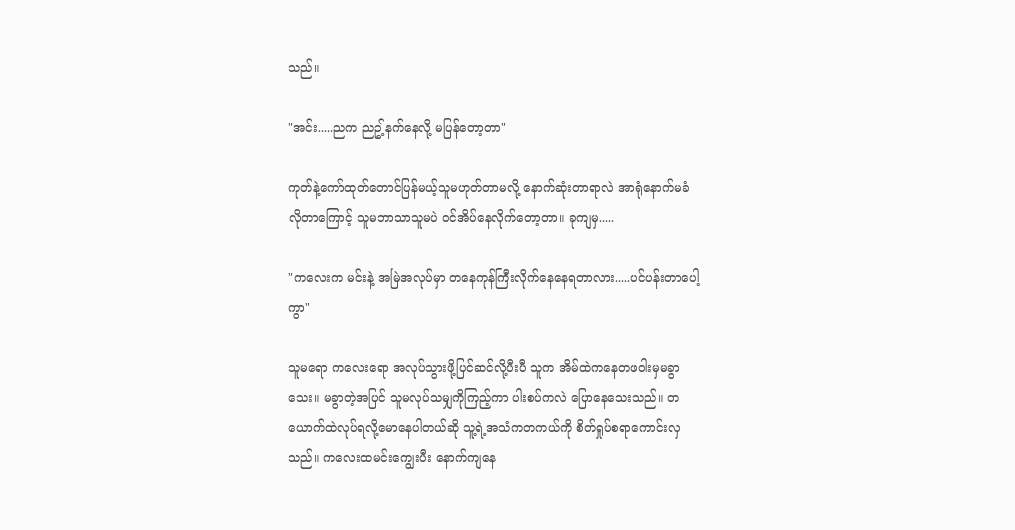သည်။

"အင်း.....ညက ညဥ့်နက်နေလို့ မပြန်တော့တာ"

ကုတ်နဲ့ကော်ထုတ်တောင်ပြန်မယ့်သူမဟုတ်တာမလို့ နောက်ဆုံးတာရာလဲ အာရုံနောက်မခံလိုတာကြောင့် သူမဘာသာသူမပဲ ဝင်အိပ်နေလိုက်တော့တာ။ ခုကျမှ.....

"ကလေးက မင်းနဲ့ အမြဲအလုပ်မှာ တနေကုန်ကြီးလိုက်နေနေရတာလား.....ပင်ပန်းတာပေါ့ကွာ"

သူမရော ကလေးရော အလုပ်သွားဖို့ပြင်ဆင်လို့ပီးပီ သူက အိမ်ထဲကနေတဖဝါးမှမခွာသေး။ မခွာတဲ့အပြင် သူမလုပ်သမျှကိုကြည့်ကာ ပါးစပ်ကလဲ ပြောနေသေးသည်။ တယောက်ထဲလုပ်ရလို့မောနေပါတယ်ဆို သူ့ရဲ့အသံကတကယ်ကို စိတ်ရှုပ်စရာကောင်းလှသည်။ ကလေးထမင်းကျွေးပီး နောက်ကျနေ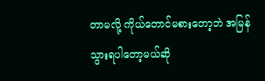တာမလို့ ကိုယ်တောင်မစားတော့ဘဲ အမြန်သွားရပါတော့မယ်ဆို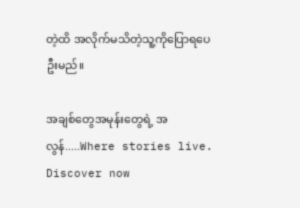တဲ့ထိ အလိုက်မသိတဲ့သူ့ကိုပြောရပေဦးမည်။

အချစ်တွေအမုန်းတွေရဲ့ အလွန်.....Where stories live. Discover now